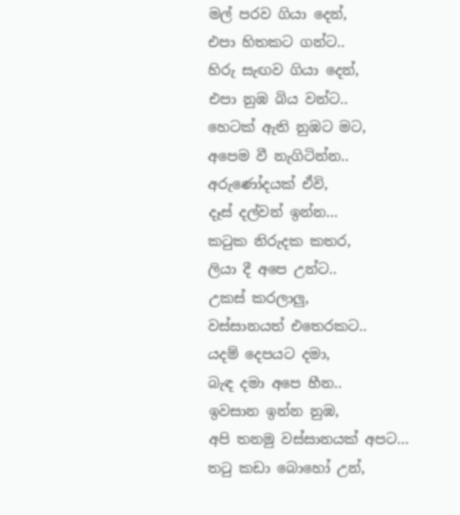මල් පරව ගියා දෙන්,
එපා හිතකට ගන්ට..
හිරු සැඟව ගියා දෙන්,
එපා නුඹ බිය වන්ට..
හෙටක් ඇති නුඹට මට,
අපෙම වී නැගිටින්න..
අරුණෝදයක් ඒවි,
දෑස් දල්වන් ඉන්න...
කටුක නිරුදක කතර,
ලියා දී අපෙ උන්ට..
උකස් කරලාලු,
වස්සානයත් එතෙරකට..
යදම් දෙපයට දමා,
බැඳ දමා අපෙ හීන..
ඉවසාන ඉන්න නුඹ,
අපි තනමු වස්සානයක් අපට...
තටු කඩා බොහෝ උන්,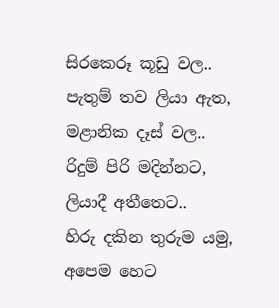සිරකෙරූ කූඩු වල..
පැතුම් තව ලියා ඇත,
මළානික දෑස් වල..
රිදුම් පිරි මදින්නට,
ලියාදී අතීතෙට..
හිරු දකින තුරුම යමු,
අපෙම හෙට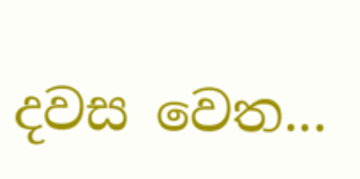දවස වෙත...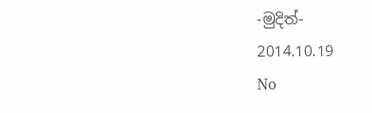-මුදිත්-
2014.10.19
No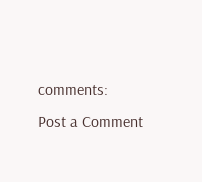comments:
Post a Comment